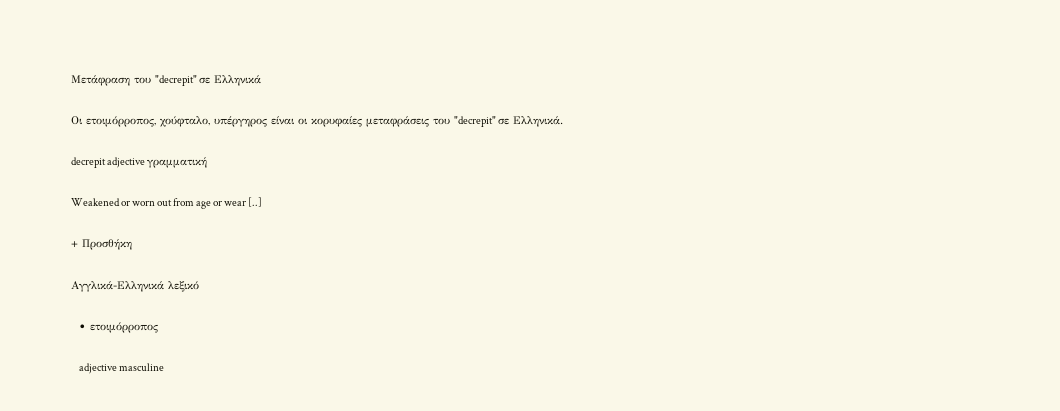Μετάφραση του "decrepit" σε Ελληνικά

Οι ετοιμόρροπος, χούφταλο, υπέργηρος είναι οι κορυφαίες μεταφράσεις του "decrepit" σε Ελληνικά.

decrepit adjective γραμματική

Weakened or worn out from age or wear [..]

+ Προσθήκη

Αγγλικά-Ελληνικά λεξικό

  • ετοιμόρροπος

    adjective masculine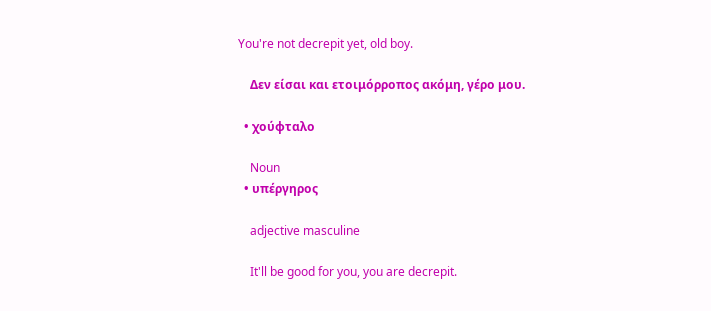You're not decrepit yet, old boy.

    Δεν είσαι και ετοιμόρροπος ακόμη, γέρο μου.

  • χούφταλο

    Noun
  • υπέργηρος

    adjective masculine

    It'll be good for you, you are decrepit.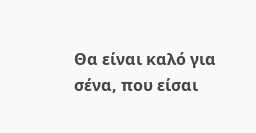Θα είναι καλό για σένα, που είσαι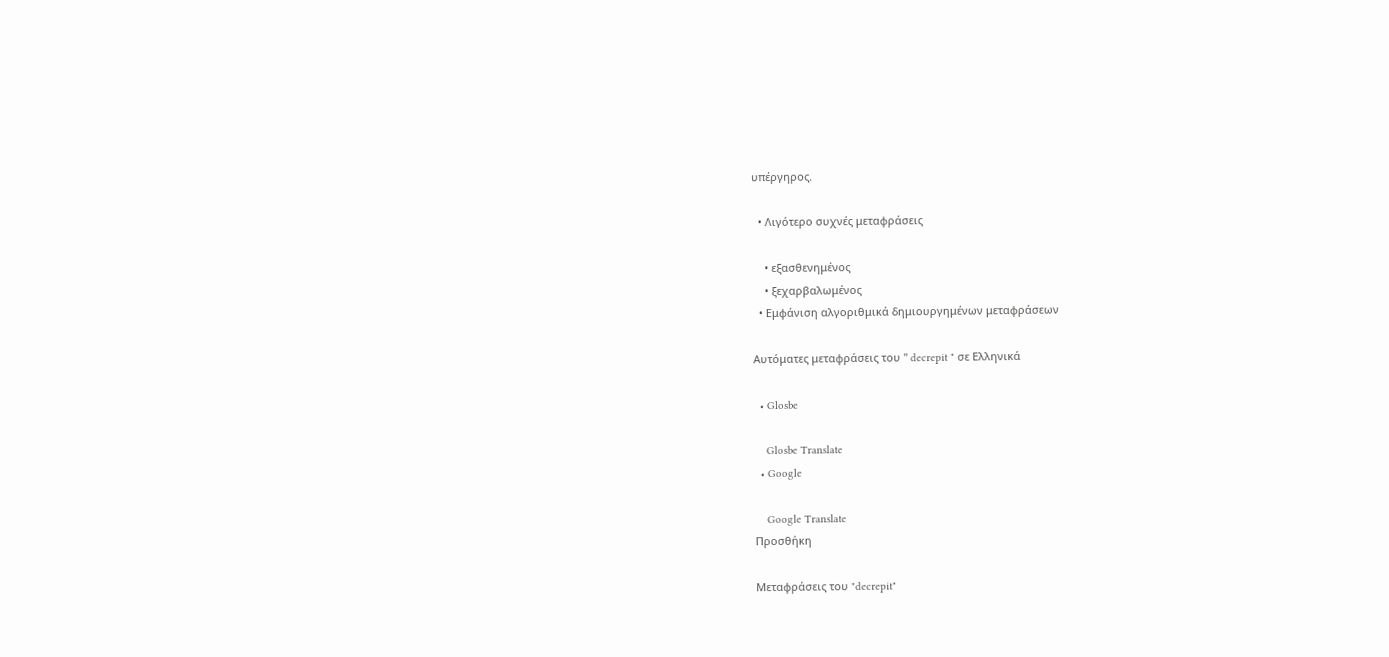υπέργηρος.

  • Λιγότερο συχνές μεταφράσεις

    • εξασθενημένος
    • ξεχαρβαλωμένος
  • Εμφάνιση αλγοριθμικά δημιουργημένων μεταφράσεων

Αυτόματες μεταφράσεις του " decrepit " σε Ελληνικά

  • Glosbe

    Glosbe Translate
  • Google

    Google Translate
Προσθήκη

Μεταφράσεις του "decrepit"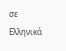σε Ελληνικά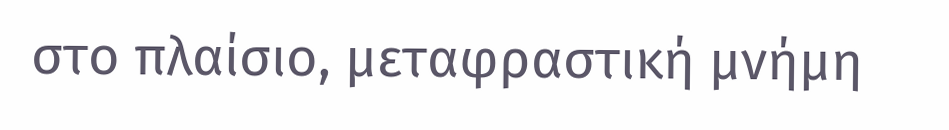στο πλαίσιο, μεταφραστική μνήμη